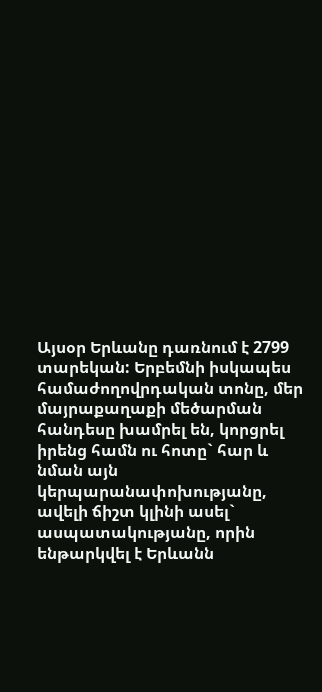Այսօր Երևանը դառնում է 2799 տարեկան: Երբեմնի իսկապես համաժողովրդական տոնը, մեր մայրաքաղաքի մեծարման հանդեսը խամրել են, կորցրել իրենց համն ու հոտը` հար և նման այն կերպարանափոխությանը, ավելի ճիշտ կլինի ասել` ասպատակությանը, որին ենթարկվել է Երևանն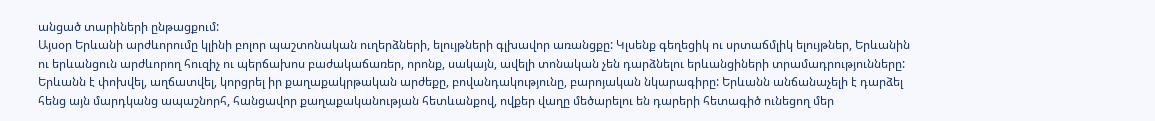անցած տարիների ընթացքում:
Այսօր Երևանի արժևորումը կլինի բոլոր պաշտոնական ուղերձների, ելույթների գլխավոր առանցքը: Կլսենք գեղեցիկ ու սրտաճմլիկ ելույթներ, Երևանին ու երևանցուն արժևորող հուզիչ ու պերճախոս բաժակաճառեր, որոնք, սակայն, ավելի տոնական չեն դարձնելու երևանցիների տրամադրությունները: Երևանն է փոխվել, աղճատվել, կորցրել իր քաղաքակրթական արժեքը, բովանդակությունը, բարոյական նկարագիրը: Երևանն անճանաչելի է դարձել հենց այն մարդկանց ապաշնորհ, հանցավոր քաղաքականության հետևանքով, ովքեր վաղը մեծարելու են դարերի հետագիծ ունեցող մեր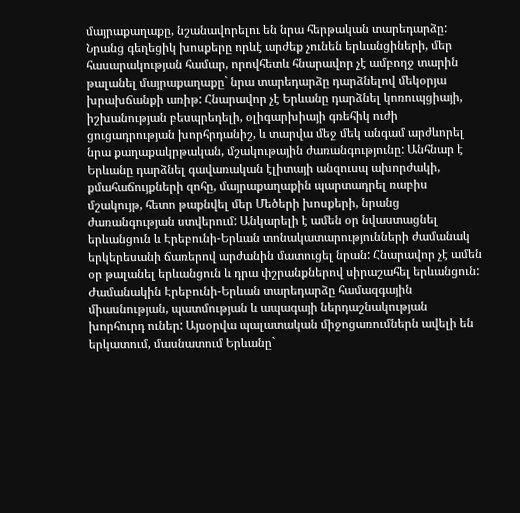մայրաքաղաքը, նշանավորելու են նրա հերթական տարեդարձը:
Նրանց գեղեցիկ խոսքերը որևէ արժեք չունեն երևանցիների, մեր հասարակության համար, որովհետև հնարավոր չէ ամբողջ տարին թալանել մայրաքաղաքը` նրա տարեդարձը դարձնելով մեկօրյա խրախճանքի առիթ: Հնարավոր չէ Երևանը դարձնել կոռուպցիայի, իշխանության բեսպրեդելի, օլիգարխիայի գռեհիկ ուժի ցուցադրության խորհրդանիշ, և տարվա մեջ մեկ անգամ արժևորել նրա քաղաքակրթական, մշակութային ժառանգությունը: Անհնար է Երևանը դարձնել գավառական էլիտայի անզուսպ ախորժակի, քմահաճույքների զոհը, մայրաքաղաքին պարտադրել ռաբիս մշակույթ, հետո թաքնվել մեր Մեծերի խոսքերի, նրանց ժառանգության ստվերում: Անկարելի է ամեն օր նվաստացնել երևանցուն և Էրեբունի-Երևան տոնակատարությունների ժամանակ երկերեսանի ճառերով արժանին մատուցել նրան: Հնարավոր չէ ամեն օր թալանել երևանցուն և դրա փշրանքներով սիրաշահել երևանցուն:
Ժամանակին Էրեբունի-Երևան տարեդարձը համազգային միասնության, պատմության և ապագայի ներդաշնակության խորհուրդ ուներ: Այսօրվա պալատական միջոցառումներն ավելի են երկատում, մասնատում Երևանը`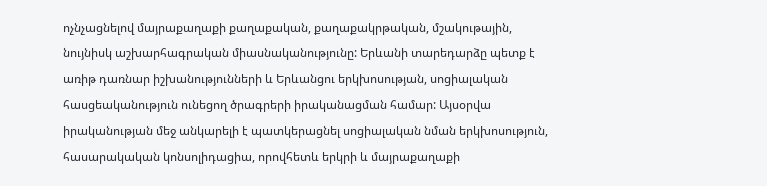ոչնչացնելով մայրաքաղաքի քաղաքական, քաղաքակրթական, մշակութային, նույնիսկ աշխարհագրական միասնականությունը: Երևանի տարեդարձը պետք է առիթ դառնար իշխանությունների և Երևանցու երկխոսության, սոցիալական հասցեականություն ունեցող ծրագրերի իրականացման համար: Այսօրվա իրականության մեջ անկարելի է պատկերացնել սոցիալական նման երկխոսություն, հասարակական կոնսոլիդացիա, որովհետև երկրի և մայրաքաղաքի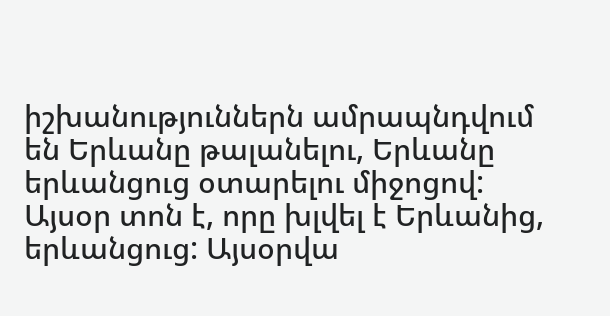իշխանություններն ամրապնդվում են Երևանը թալանելու, Երևանը երևանցուց օտարելու միջոցով:
Այսօր տոն է, որը խլվել է Երևանից, երևանցուց: Այսօրվա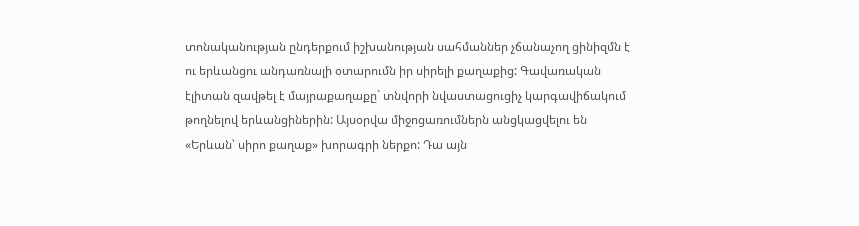տոնականության ընդերքում իշխանության սահմաններ չճանաչող ցինիզմն է ու երևանցու անդառնալի օտարումն իր սիրելի քաղաքից: Գավառական էլիտան զավթել է մայրաքաղաքը` տնվորի նվաստացուցիչ կարգավիճակում թողնելով երևանցիներին: Այսօրվա միջոցառումներն անցկացվելու են «Երևան՝ սիրո քաղաք» խորագրի ներքո: Դա այն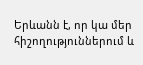Երևանն է, որ կա մեր հիշողություններում և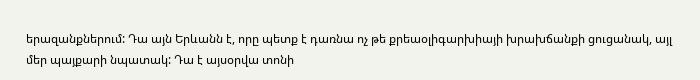երազանքներում: Դա այն Երևանն է, որը պետք է դառնա ոչ թե քրեաօլիգարխիայի խրախճանքի ցուցանակ, այլ մեր պայքարի նպատակ: Դա է այսօրվա տոնի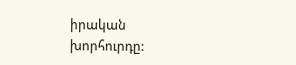իրական խորհուրդը: